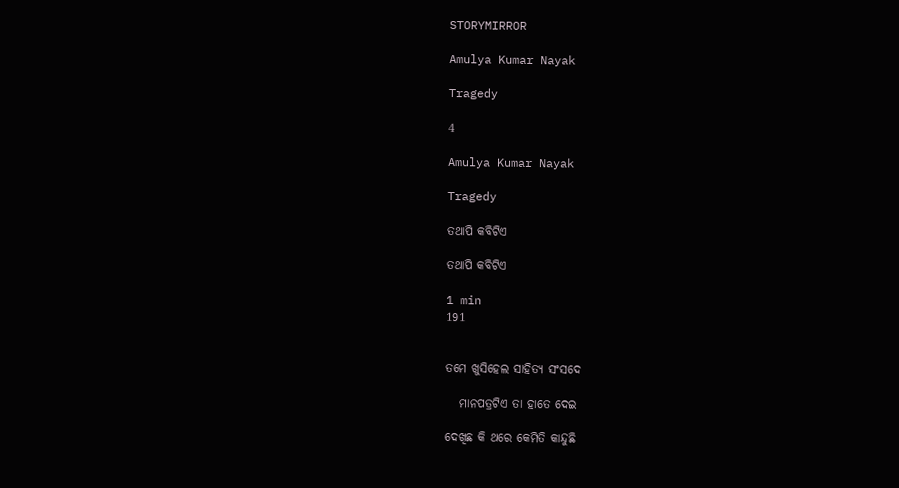STORYMIRROR

Amulya Kumar Nayak

Tragedy

4

Amulya Kumar Nayak

Tragedy

ତଥାପି କବିଟିଏ

ତଥାପି କବିଟିଏ

1 min
191


ତମେ ଖୁସିହେଲ ସାହିତ୍ଯ ସଂସଦେ

   ମାନପତ୍ରଟିଏ ତା ହାତେ ଦେଇ

ଦେଖିଛ କି ଥରେ କେମିତି କାନ୍ଦୁଛି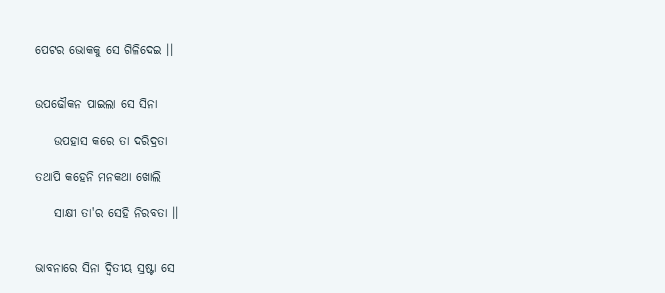ପେଟର ଭୋକକୁ ସେ ଗିଳିଦେଇ ।।


ଉପଢୌକନ ପାଇଲା ସେ ସିନା

    ଉପହାସ କରେ ତା ଦରିଦ୍ରତା

ତଥାପି କହେନି ମନକଥା ଖୋଲି

    ସାକ୍ଷୀ ତା'ର ସେହି ନିରବତା ।।


ଭାବନାରେ ସିନା ଦ୍ବିତୀୟ ସ୍ରଷ୍ଟା ସେ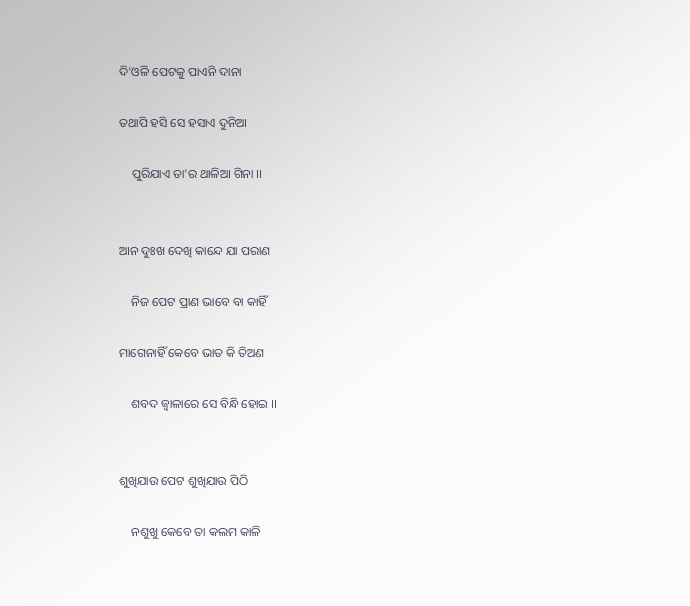ଦି'ଓଳି ପେଟକୁ ପାଏନି ଦାନା

ତଥାପି ହସି ସେ ହସାଏ ଦୁନିଆ

    ପୁରିଯାଏ ତା'ର ଥାଳିଆ ଗିନା ।।


ଆନ ଦୁଃଖ ଦେଖି କାନ୍ଦେ ଯା ପରାଣ

    ନିଜ ପେଟ ପ୍ରାଣ ଭାବେ ବା କାହିଁ

ମାଗେନାହିଁ କେବେ ଭାତ କି ତିଅଣ

    ଶବଦ ଜ୍ବାଳାରେ ସେ ବିନ୍ଧି ହୋଇ ।।


ଶୁଖିଯାଉ ପେଟ ଶୁଖିଯାଉ ପିଠି

    ନଶୁଖୁ କେବେ ତା କଲମ କାଳି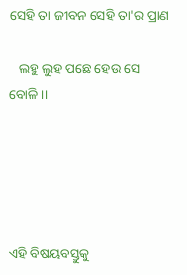ସେହି ତା ଜୀବନ ସେହି ତା'ର ପ୍ରାଣ

   ଲହୁ ଲୁହ ପଛେ ହେଉ ସେ ବୋଳି ।।





ଏହି ବିଷୟବସ୍ତୁକୁ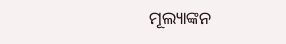ମୂଲ୍ୟାଙ୍କନ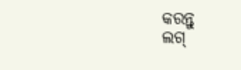କରନ୍ତୁ
ଲଗ୍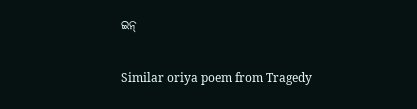ଇନ୍

Similar oriya poem from Tragedy